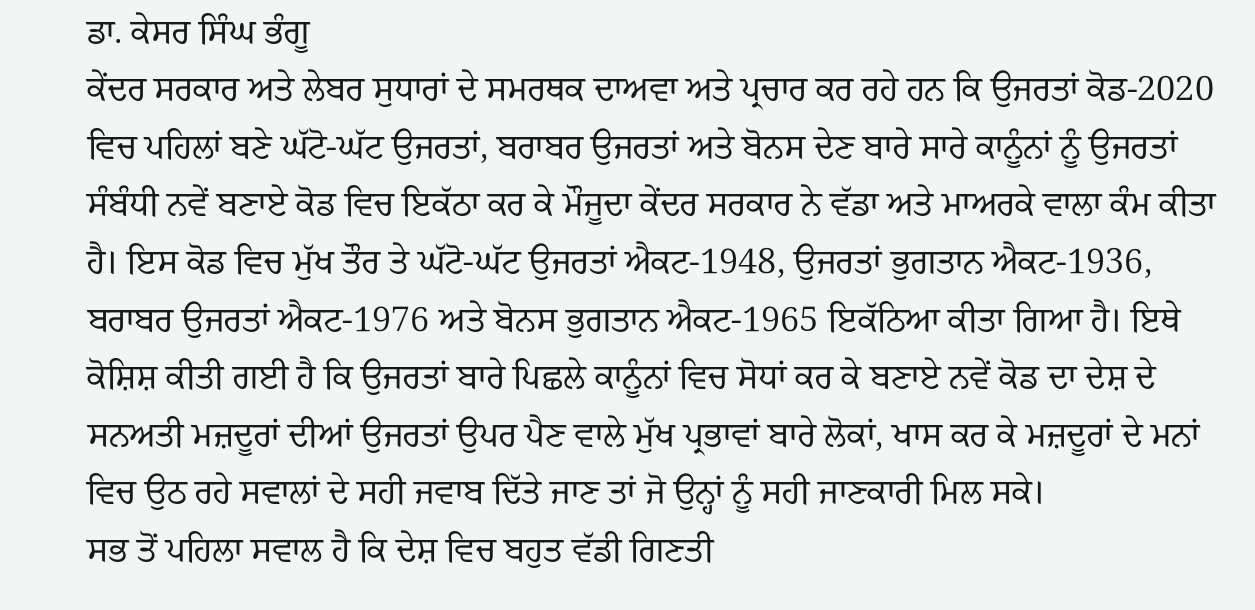ਡਾ. ਕੇਸਰ ਸਿੰਘ ਭੰਗੂ
ਕੇਂਦਰ ਸਰਕਾਰ ਅਤੇ ਲੇਬਰ ਸੁਧਾਰਾਂ ਦੇ ਸਮਰਥਕ ਦਾਅਵਾ ਅਤੇ ਪ੍ਰਚਾਰ ਕਰ ਰਹੇ ਹਨ ਕਿ ਉਜਰਤਾਂ ਕੋਡ-2020 ਵਿਚ ਪਹਿਲਾਂ ਬਣੇ ਘੱਟੋ-ਘੱਟ ਉਜਰਤਾਂ, ਬਰਾਬਰ ਉਜਰਤਾਂ ਅਤੇ ਬੋਨਸ ਦੇਣ ਬਾਰੇ ਸਾਰੇ ਕਾਨੂੰਨਾਂ ਨੂੰ ਉਜਰਤਾਂ ਸੰਬੰਧੀ ਨਵੇਂ ਬਣਾਏ ਕੋਡ ਵਿਚ ਇਕੱਠਾ ਕਰ ਕੇ ਮੌਜੂਦਾ ਕੇਂਦਰ ਸਰਕਾਰ ਨੇ ਵੱਡਾ ਅਤੇ ਮਾਅਰਕੇ ਵਾਲਾ ਕੰਮ ਕੀਤਾ ਹੈ। ਇਸ ਕੋਡ ਵਿਚ ਮੁੱਖ ਤੌਰ ਤੇ ਘੱਟੋ-ਘੱਟ ਉਜਰਤਾਂ ਐਕਟ-1948, ਉਜਰਤਾਂ ਭੁਗਤਾਨ ਐਕਟ-1936, ਬਰਾਬਰ ਉਜਰਤਾਂ ਐਕਟ-1976 ਅਤੇ ਬੋਨਸ ਭੁਗਤਾਨ ਐਕਟ-1965 ਇਕੱਠਿਆ ਕੀਤਾ ਗਿਆ ਹੈ। ਇਥੇ ਕੋਸ਼ਿਸ਼ ਕੀਤੀ ਗਈ ਹੈ ਕਿ ਉਜਰਤਾਂ ਬਾਰੇ ਪਿਛਲੇ ਕਾਨੂੰਨਾਂ ਵਿਚ ਸੋਧਾਂ ਕਰ ਕੇ ਬਣਾਏ ਨਵੇਂ ਕੋਡ ਦਾ ਦੇਸ਼ ਦੇ ਸਨਅਤੀ ਮਜ਼ਦੂਰਾਂ ਦੀਆਂ ਉਜਰਤਾਂ ਉਪਰ ਪੈਣ ਵਾਲੇ ਮੁੱਖ ਪ੍ਰਭਾਵਾਂ ਬਾਰੇ ਲੋਕਾਂ, ਖਾਸ ਕਰ ਕੇ ਮਜ਼ਦੂਰਾਂ ਦੇ ਮਨਾਂ ਵਿਚ ਉਠ ਰਹੇ ਸਵਾਲਾਂ ਦੇ ਸਹੀ ਜਵਾਬ ਦਿੱਤੇ ਜਾਣ ਤਾਂ ਜੋ ਉਨ੍ਹਾਂ ਨੂੰ ਸਹੀ ਜਾਣਕਾਰੀ ਮਿਲ ਸਕੇ।
ਸਭ ਤੋਂ ਪਹਿਲਾ ਸਵਾਲ ਹੈ ਕਿ ਦੇਸ਼ ਵਿਚ ਬਹੁਤ ਵੱਡੀ ਗਿਣਤੀ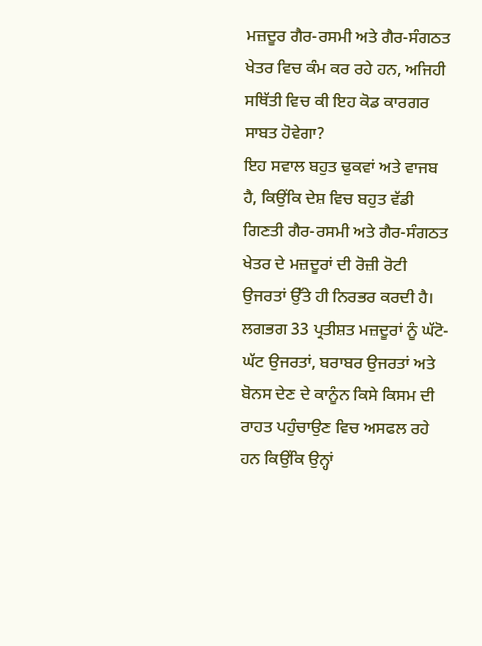ਮਜ਼ਦੂਰ ਗੈਰ-ਰਸਮੀ ਅਤੇ ਗੈਰ-ਸੰਗਠਤ ਖੇਤਰ ਵਿਚ ਕੰਮ ਕਰ ਰਹੇ ਹਨ, ਅਜਿਹੀ ਸਥਿੱਤੀ ਵਿਚ ਕੀ ਇਹ ਕੋਡ ਕਾਰਗਰ ਸਾਬਤ ਹੋਵੇਗਾ?
ਇਹ ਸਵਾਲ ਬਹੁਤ ਢੁਕਵਾਂ ਅਤੇ ਵਾਜਬ ਹੈ, ਕਿਉਂਕਿ ਦੇਸ਼ ਵਿਚ ਬਹੁਤ ਵੱਡੀ ਗਿਣਤੀ ਗੈਰ-ਰਸਮੀ ਅਤੇ ਗੈਰ-ਸੰਗਠਤ ਖੇਤਰ ਦੇ ਮਜ਼ਦੂਰਾਂ ਦੀ ਰੋਜ਼ੀ ਰੋਟੀ ਉਜਰਤਾਂ ਉੱਤੇ ਹੀ ਨਿਰਭਰ ਕਰਦੀ ਹੈ। ਲਗਭਗ 33 ਪ੍ਰਤੀਸ਼ਤ ਮਜ਼ਦੂਰਾਂ ਨੂੰ ਘੱਟੋ-ਘੱਟ ਉਜਰਤਾਂ, ਬਰਾਬਰ ਉਜਰਤਾਂ ਅਤੇ ਬੋਨਸ ਦੇਣ ਦੇ ਕਾਨੂੰਨ ਕਿਸੇ ਕਿਸਮ ਦੀ ਰਾਹਤ ਪਹੁੰਚਾਉਣ ਵਿਚ ਅਸਫਲ ਰਹੇ ਹਨ ਕਿਉਂਕਿ ਉਨ੍ਹਾਂ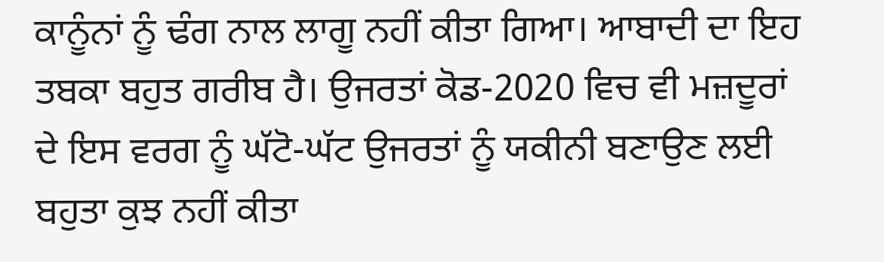ਕਾਨੂੰਨਾਂ ਨੂੰ ਢੰਗ ਨਾਲ ਲਾਗੂ ਨਹੀਂ ਕੀਤਾ ਗਿਆ। ਆਬਾਦੀ ਦਾ ਇਹ ਤਬਕਾ ਬਹੁਤ ਗਰੀਬ ਹੈ। ਉਜਰਤਾਂ ਕੋਡ-2020 ਵਿਚ ਵੀ ਮਜ਼ਦੂਰਾਂ ਦੇ ਇਸ ਵਰਗ ਨੂੰ ਘੱਟੋ-ਘੱਟ ਉਜਰਤਾਂ ਨੂੰ ਯਕੀਨੀ ਬਣਾਉਣ ਲਈ ਬਹੁਤਾ ਕੁਝ ਨਹੀਂ ਕੀਤਾ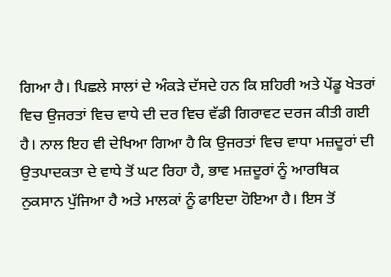ਗਿਆ ਹੈ। ਪਿਛਲੇ ਸਾਲਾਂ ਦੇ ਅੰਕੜੇ ਦੱਸਦੇ ਹਨ ਕਿ ਸ਼ਹਿਰੀ ਅਤੇ ਪੇਂਡੂ ਖੇਤਰਾਂ ਵਿਚ ਉਜਰਤਾਂ ਵਿਚ ਵਾਧੇ ਦੀ ਦਰ ਵਿਚ ਵੱਡੀ ਗਿਰਾਵਟ ਦਰਜ ਕੀਤੀ ਗਈ ਹੈ। ਨਾਲ ਇਹ ਵੀ ਦੇਖਿਆ ਗਿਆ ਹੈ ਕਿ ਉਜਰਤਾਂ ਵਿਚ ਵਾਧਾ ਮਜ਼ਦੂਰਾਂ ਦੀ ਉਤਪਾਦਕਤਾ ਦੇ ਵਾਧੇ ਤੋਂ ਘਟ ਰਿਹਾ ਹੈ, ਭਾਵ ਮਜ਼ਦੂਰਾਂ ਨੂੰ ਆਰਥਿਕ ਨੁਕਸਾਨ ਪੁੱਜਿਆ ਹੈ ਅਤੇ ਮਾਲਕਾਂ ਨੂੰ ਫਾਇਦਾ ਹੋਇਆ ਹੈ। ਇਸ ਤੋਂ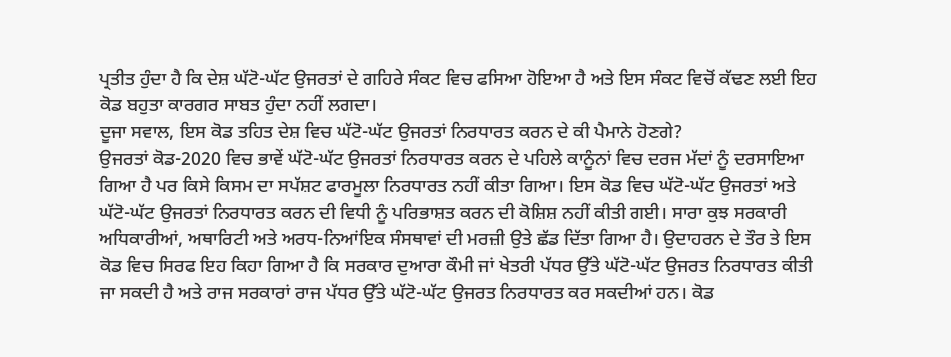ਪ੍ਰਤੀਤ ਹੁੰਦਾ ਹੈ ਕਿ ਦੇਸ਼ ਘੱਟੋ-ਘੱਟ ਉਜਰਤਾਂ ਦੇ ਗਹਿਰੇ ਸੰਕਟ ਵਿਚ ਫਸਿਆ ਹੋਇਆ ਹੈ ਅਤੇ ਇਸ ਸੰਕਟ ਵਿਚੋਂ ਕੱਢਣ ਲਈ ਇਹ ਕੋਡ ਬਹੁਤਾ ਕਾਰਗਰ ਸਾਬਤ ਹੁੰਦਾ ਨਹੀਂ ਲਗਦਾ।
ਦੂਜਾ ਸਵਾਲ, ਇਸ ਕੋਡ ਤਹਿਤ ਦੇਸ਼ ਵਿਚ ਘੱਟੋ-ਘੱਟ ਉਜਰਤਾਂ ਨਿਰਧਾਰਤ ਕਰਨ ਦੇ ਕੀ ਪੈਮਾਨੇ ਹੋਣਗੇ?
ਉਜਰਤਾਂ ਕੋਡ-2020 ਵਿਚ ਭਾਵੇਂ ਘੱਟੋ-ਘੱਟ ਉਜਰਤਾਂ ਨਿਰਧਾਰਤ ਕਰਨ ਦੇ ਪਹਿਲੇ ਕਾਨੂੰਨਾਂ ਵਿਚ ਦਰਜ ਮੱਦਾਂ ਨੂੰ ਦਰਸਾਇਆ ਗਿਆ ਹੈ ਪਰ ਕਿਸੇ ਕਿਸਮ ਦਾ ਸਪੱਸ਼ਟ ਫਾਰਮੂਲਾ ਨਿਰਧਾਰਤ ਨਹੀਂ ਕੀਤਾ ਗਿਆ। ਇਸ ਕੋਡ ਵਿਚ ਘੱਟੋ-ਘੱਟ ਉਜਰਤਾਂ ਅਤੇ ਘੱਟੋ-ਘੱਟ ਉਜਰਤਾਂ ਨਿਰਧਾਰਤ ਕਰਨ ਦੀ ਵਿਧੀ ਨੂੰ ਪਰਿਭਾਸ਼ਤ ਕਰਨ ਦੀ ਕੋਸ਼ਿਸ਼ ਨਹੀਂ ਕੀਤੀ ਗਈ। ਸਾਰਾ ਕੁਝ ਸਰਕਾਰੀ ਅਧਿਕਾਰੀਆਂ, ਅਥਾਰਿਟੀ ਅਤੇ ਅਰਧ-ਨਿਆਂਇਕ ਸੰਸਥਾਵਾਂ ਦੀ ਮਰਜ਼ੀ ਉਤੇ ਛੱਡ ਦਿੱਤਾ ਗਿਆ ਹੈ। ਉਦਾਹਰਨ ਦੇ ਤੌਰ ਤੇ ਇਸ ਕੋਡ ਵਿਚ ਸਿਰਫ ਇਹ ਕਿਹਾ ਗਿਆ ਹੈ ਕਿ ਸਰਕਾਰ ਦੁਆਰਾ ਕੌਮੀ ਜਾਂ ਖੇਤਰੀ ਪੱਧਰ ਉੱਤੇ ਘੱਟੋ-ਘੱਟ ਉਜਰਤ ਨਿਰਧਾਰਤ ਕੀਤੀ ਜਾ ਸਕਦੀ ਹੈ ਅਤੇ ਰਾਜ ਸਰਕਾਰਾਂ ਰਾਜ ਪੱਧਰ ਉੱਤੇ ਘੱਟੋ-ਘੱਟ ਉਜਰਤ ਨਿਰਧਾਰਤ ਕਰ ਸਕਦੀਆਂ ਹਨ। ਕੋਡ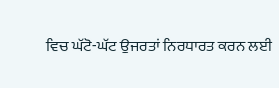ਵਿਚ ਘੱਟੋ-ਘੱਟ ਉਜਰਤਾਂ ਨਿਰਧਾਰਤ ਕਰਨ ਲਈ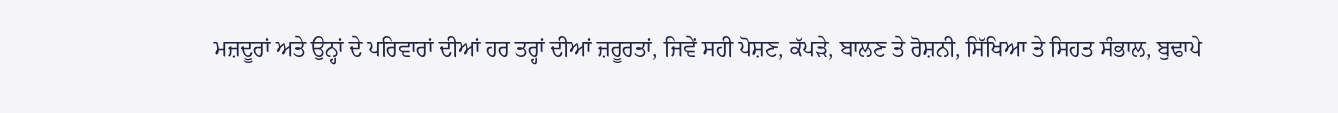ਮਜ਼ਦੂਰਾਂ ਅਤੇ ਉਨ੍ਹਾਂ ਦੇ ਪਰਿਵਾਰਾਂ ਦੀਆਂ ਹਰ ਤਰ੍ਹਾਂ ਦੀਆਂ ਜ਼ਰੂਰਤਾਂ, ਜਿਵੇਂ ਸਹੀ ਪੋਸ਼ਣ, ਕੱਪੜੇ, ਬਾਲਣ ਤੇ ਰੋਸ਼ਨੀ, ਸਿੱਖਿਆ ਤੇ ਸਿਹਤ ਸੰਭਾਲ, ਬੁਢਾਪੇ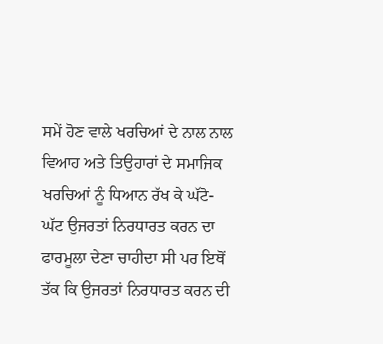ਸਮੇਂ ਹੋਣ ਵਾਲੇ ਖਰਚਿਆਂ ਦੇ ਨਾਲ ਨਾਲ ਵਿਆਹ ਅਤੇ ਤਿਉਹਾਰਾਂ ਦੇ ਸਮਾਜਿਕ ਖਰਚਿਆਂ ਨੂੰ ਧਿਆਨ ਰੱਖ ਕੇ ਘੱਟੋ-ਘੱਟ ਉਜਰਤਾਂ ਨਿਰਧਾਰਤ ਕਰਨ ਦਾ ਫਾਰਮੂਲਾ ਦੇਣਾ ਚਾਹੀਦਾ ਸੀ ਪਰ ਇਥੋਂ ਤੱਕ ਕਿ ਉਜਰਤਾਂ ਨਿਰਧਾਰਤ ਕਰਨ ਦੀ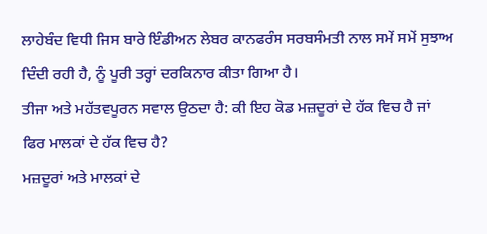ਲਾਹੇਬੰਦ ਵਿਧੀ ਜਿਸ ਬਾਰੇ ਇੰਡੀਅਨ ਲੇਬਰ ਕਾਨਫਰੰਸ ਸਰਬਸੰਮਤੀ ਨਾਲ ਸਮੇਂ ਸਮੇਂ ਸੁਝਾਅ ਦਿੰਦੀ ਰਹੀ ਹੈ, ਨੂੰ ਪੂਰੀ ਤਰ੍ਹਾਂ ਦਰਕਿਨਾਰ ਕੀਤਾ ਗਿਆ ਹੈ।
ਤੀਜਾ ਅਤੇ ਮਹੱਤਵਪੂਰਨ ਸਵਾਲ ਉਠਦਾ ਹੈ: ਕੀ ਇਹ ਕੋਡ ਮਜ਼ਦੂਰਾਂ ਦੇ ਹੱਕ ਵਿਚ ਹੈ ਜਾਂ ਫਿਰ ਮਾਲਕਾਂ ਦੇ ਹੱਕ ਵਿਚ ਹੈ?
ਮਜ਼ਦੂਰਾਂ ਅਤੇ ਮਾਲਕਾਂ ਦੇ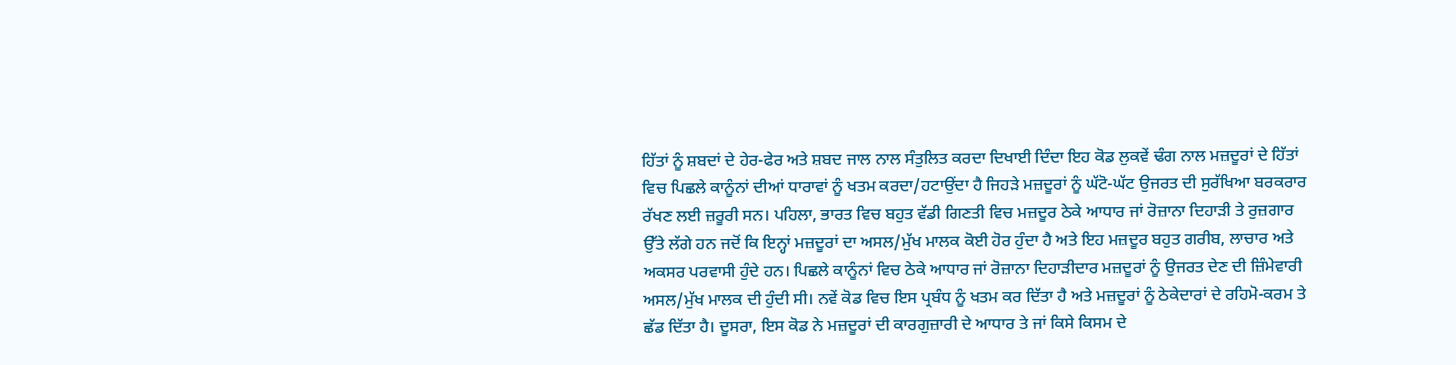ਹਿੱਤਾਂ ਨੂੰ ਸ਼ਬਦਾਂ ਦੇ ਹੇਰ-ਫੇਰ ਅਤੇ ਸ਼ਬਦ ਜਾਲ ਨਾਲ ਸੰਤੁਲਿਤ ਕਰਦਾ ਦਿਖਾਈ ਦਿੰਦਾ ਇਹ ਕੋਡ ਲੁਕਵੇਂ ਢੰਗ ਨਾਲ ਮਜ਼ਦੂਰਾਂ ਦੇ ਹਿੱਤਾਂ ਵਿਚ ਪਿਛਲੇ ਕਾਨੂੰਨਾਂ ਦੀਆਂ ਧਾਰਾਵਾਂ ਨੂੰ ਖਤਮ ਕਰਦਾ/ਹਟਾਉਂਦਾ ਹੈ ਜਿਹੜੇ ਮਜ਼ਦੂਰਾਂ ਨੂੰ ਘੱਟੋ-ਘੱਟ ਉਜਰਤ ਦੀ ਸੁਰੱਖਿਆ ਬਰਕਰਾਰ ਰੱਖਣ ਲਈ ਜ਼ਰੂਰੀ ਸਨ। ਪਹਿਲਾ, ਭਾਰਤ ਵਿਚ ਬਹੁਤ ਵੱਡੀ ਗਿਣਤੀ ਵਿਚ ਮਜ਼ਦੂਰ ਠੇਕੇ ਆਧਾਰ ਜਾਂ ਰੋਜ਼ਾਨਾ ਦਿਹਾੜੀ ਤੇ ਰੁਜ਼ਗਾਰ ਉੱਤੇ ਲੱਗੇ ਹਨ ਜਦੋਂ ਕਿ ਇਨ੍ਹਾਂ ਮਜ਼ਦੂਰਾਂ ਦਾ ਅਸਲ/ਮੁੱਖ ਮਾਲਕ ਕੋਈ ਹੋਰ ਹੁੰਦਾ ਹੈ ਅਤੇ ਇਹ ਮਜ਼ਦੂਰ ਬਹੁਤ ਗਰੀਬ, ਲਾਚਾਰ ਅਤੇ ਅਕਸਰ ਪਰਵਾਸੀ ਹੁੰਦੇ ਹਨ। ਪਿਛਲੇ ਕਾਨੂੰਨਾਂ ਵਿਚ ਠੇਕੇ ਆਧਾਰ ਜਾਂ ਰੋਜ਼ਾਨਾ ਦਿਹਾੜੀਦਾਰ ਮਜ਼ਦੂਰਾਂ ਨੂੰ ਉਜਰਤ ਦੇਣ ਦੀ ਜ਼ਿੰਮੇਵਾਰੀ ਅਸਲ/ਮੁੱਖ ਮਾਲਕ ਦੀ ਹੁੰਦੀ ਸੀ। ਨਵੇਂ ਕੋਡ ਵਿਚ ਇਸ ਪ੍ਰਬੰਧ ਨੂੰ ਖਤਮ ਕਰ ਦਿੱਤਾ ਹੈ ਅਤੇ ਮਜ਼ਦੂਰਾਂ ਨੂੰ ਠੇਕੇਦਾਰਾਂ ਦੇ ਰਹਿਮੋ-ਕਰਮ ਤੇ ਛੱਡ ਦਿੱਤਾ ਹੈ। ਦੂਸਰਾ, ਇਸ ਕੋਡ ਨੇ ਮਜ਼ਦੂਰਾਂ ਦੀ ਕਾਰਗੁਜ਼ਾਰੀ ਦੇ ਆਧਾਰ ਤੇ ਜਾਂ ਕਿਸੇ ਕਿਸਮ ਦੇ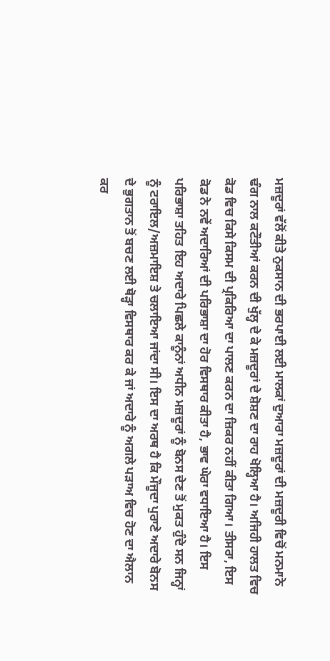ਮਜ਼ਦੂਰਾਂ ਵੱਲੋਂ ਕੀਤੇ ਨੁਕਸਾਨ ਦੀ ਭਰਪਾਈ ਲਈ ਮਾਲਕਾਂ ਦੁਆਰਾ ਮਜ਼ਦੂਰਾਂ ਦੀ ਮਜ਼ਦੂਰੀ ਵਿਚੋਂ ਮਨਮਾਨੇ ਢੰਗ ਨਾਲ ਕਟੌਤੀਆਂ ਕਰਨ ਦੀ ਖੁੱਲ੍ਹ ਦੇ ਕੇ ਮਜ਼ਦੂਰਾਂ ਦੇ ਸ਼ੋਸ਼ਣ ਦਾ ਰਾਹ ਖੋਲ੍ਹਿਆ ਹੈ। ਅਜਿਹੀ ਹਾਲਤ ਵਿਚ ਕੋਡ ਵਿਚ ਕਿਸੇ ਕਿਸਮ ਦੀ ਪ੍ਰਕਿਰਿਆ ਦਾ ਪਾਲਣ ਕਰਨ ਦਾ ਜ਼ਿਕਰ ਨਹੀਂ ਕੀਤਾ ਗਿਆ। ਤੀਸਰਾ, ਇਸ ਕੋਡ ਨੇ ਨਵੇਂ ਅਦਾਰਿਆਂ ਦੀ ਪਰਿਭਾਸ਼ਾ ਦਾ ਹੋਰ ਵਿਸਥਾਰ ਕੀਤਾ ਹੈ, ਭਾਵ ਘੇਰਾ ਵਧਾਇਆ ਹੈ। ਇਸ ਪਰਿਭਾਸ਼ਾ ਤਹਿਤ ਇਹ ਅਦਾਰੇ ਪਿਛਲੇ ਕਾਨੂੰਨਾਂ ਅਧੀਨ ਮਜ਼ਦੂਰਾਂ ਨੂੰ ਬੋਨਸ ਦੇਣ ਤੋਂ ਮੁਕਤ ਹੁੰਦੇ ਸਨ ਜਿਨ੍ਹਾਂ ਨੂੰ ਟਰਾਇਲ/ਅਜ਼ਮਾਇਸ਼ ਤੇ ਚਲਾਇਆ ਜਾਂਦਾ ਸੀ। ਇਸ ਦਾ ਅਰਥ ਹੈ ਕਿ ਮੌਜੂਦਾ ਪੁਰਾਣੇ ਅਦਾਰੇ ਬੋਨਸ ਦੇ ਭੁਗਤਾਨ ਤੋਂ ਬਚਣ ਲਈ ਥੋੜ੍ਹਾ ਵਿਸਥਾਰ ਕਰ ਕੇ ਜਾਂ ਅਦਾਰੇ ਨੂੰ ਅਗਲੇ ਪੜਾਅ ਵਿਚ ਹੋਣ ਦਾ ਐਲਾਨ ਕਰ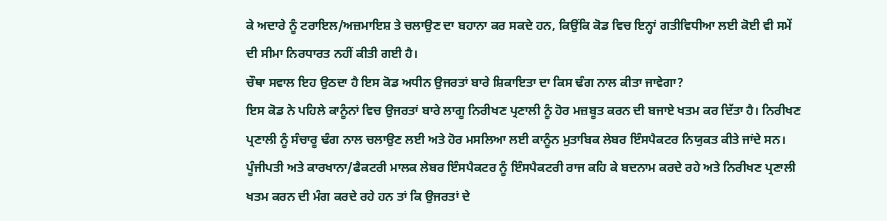ਕੇ ਅਦਾਰੇ ਨੂੰ ਟਰਾਇਲ/ਅਜ਼ਮਾਇਸ਼ ਤੇ ਚਲਾਉਣ ਦਾ ਬਹਾਨਾ ਕਰ ਸਕਦੇ ਹਨ, ਕਿਉਂਕਿ ਕੋਡ ਵਿਚ ਇਨ੍ਹਾਂ ਗਤੀਵਿਧੀਆ ਲਈ ਕੋਈ ਵੀ ਸਮੇਂ ਦੀ ਸੀਮਾ ਨਿਰਧਾਰਤ ਨਹੀਂ ਕੀਤੀ ਗਈ ਹੈ।
ਚੌਥਾ ਸਵਾਲ ਇਹ ਉਠਦਾ ਹੈ ਇਸ ਕੋਡ ਅਧੀਨ ਉਜਰਤਾਂ ਬਾਰੇ ਸ਼ਿਕਾਇਤਾ ਦਾ ਕਿਸ ਢੰਗ ਨਾਲ ਕੀਤਾ ਜਾਵੇਗਾ?
ਇਸ ਕੋਡ ਨੇ ਪਹਿਲੇ ਕਾਨੂੰਨਾਂ ਵਿਚ ਉਜਰਤਾਂ ਬਾਰੇ ਲਾਗੂ ਨਿਰੀਖਣ ਪ੍ਰਣਾਲੀ ਨੂੰ ਹੋਰ ਮਜ਼ਬੂਤ ਕਰਨ ਦੀ ਬਜਾਏ ਖਤਮ ਕਰ ਦਿੱਤਾ ਹੈ। ਨਿਰੀਖਣ ਪ੍ਰਣਾਲੀ ਨੂੰ ਸੰਚਾਰੂ ਢੰਗ ਨਾਲ ਚਲਾਉਣ ਲਈ ਅਤੇ ਹੋਰ ਮਸਲਿਆ ਲਈ ਕਾਨੂੰਨ ਮੁਤਾਬਿਕ ਲੇਬਰ ਇੰਸਪੈਕਟਰ ਨਿਯੁਕਤ ਕੀਤੇ ਜਾਂਦੇ ਸਨ। ਪੂੰਜੀਪਤੀ ਅਤੇ ਕਾਰਖਾਨਾ/ਫੈਕਟਰੀ ਮਾਲਕ ਲੇਬਰ ਇੰਸਪੈਕਟਰ ਨੂੰ ਇੰਸਪੈਕਟਰੀ ਰਾਜ ਕਹਿ ਕੇ ਬਦਨਾਮ ਕਰਦੇ ਰਹੇ ਅਤੇ ਨਿਰੀਖਣ ਪ੍ਰਣਾਲੀ ਖਤਮ ਕਰਨ ਦੀ ਮੰਗ ਕਰਦੇ ਰਹੇ ਹਨ ਤਾਂ ਕਿ ਉਜਰਤਾਂ ਦੇ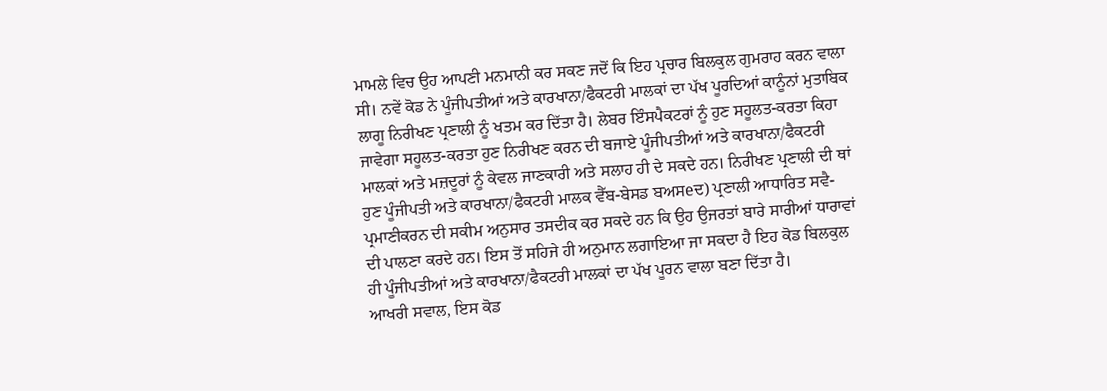ਮਾਮਲੇ ਵਿਚ ਉਹ ਆਪਣੀ ਮਨਮਾਨੀ ਕਰ ਸਕਣ ਜਦੋਂ ਕਿ ਇਹ ਪ੍ਰਚਾਰ ਬਿਲਕੁਲ ਗੁਮਰਾਹ ਕਰਨ ਵਾਲਾ ਸੀ। ਨਵੇਂ ਕੋਡ ਨੇ ਪੂੰਜੀਪਤੀਆਂ ਅਤੇ ਕਾਰਖਾਨਾ/ਫੈਕਟਰੀ ਮਾਲਕਾਂ ਦਾ ਪੱਖ ਪੂਰਦਿਆਂ ਕਾਨੂੰਨਾਂ ਮੁਤਾਬਿਕ ਲਾਗੂ ਨਿਰੀਖਣ ਪ੍ਰਣਾਲੀ ਨੂੰ ਖਤਮ ਕਰ ਦਿੱਤਾ ਹੈ। ਲੇਬਰ ਇੰਸਪੈਕਟਰਾਂ ਨੂੰ ਹੁਣ ਸਹੂਲਤ-ਕਰਤਾ ਕਿਹਾ ਜਾਵੇਗਾ ਸਹੂਲਤ-ਕਰਤਾ ਹੁਣ ਨਿਰੀਖਣ ਕਰਨ ਦੀ ਬਜਾਏ ਪੂੰਜੀਪਤੀਆਂ ਅਤੇ ਕਾਰਖਾਨਾ/ਫੈਕਟਰੀ ਮਾਲਕਾਂ ਅਤੇ ਮਜ਼ਦੂਰਾਂ ਨੂੰ ਕੇਵਲ ਜਾਣਕਾਰੀ ਅਤੇ ਸਲਾਹ ਹੀ ਦੇ ਸਕਦੇ ਹਨ। ਨਿਰੀਖਣ ਪ੍ਰਣਾਲੀ ਦੀ ਥਾਂ ਹੁਣ ਪੂੰਜੀਪਤੀ ਅਤੇ ਕਾਰਖਾਨਾ/ਫੈਕਟਰੀ ਮਾਲਕ ਵੈੱਬ-ਬੇਸਡ ਬਅਸeਦ) ਪ੍ਰਣਾਲੀ ਆਧਾਰਿਤ ਸਵੈ-ਪ੍ਰਮਾਣੀਕਰਨ ਦੀ ਸਕੀਮ ਅਨੁਸਾਰ ਤਸਦੀਕ ਕਰ ਸਕਦੇ ਹਨ ਕਿ ਉਹ ਉਜਰਤਾਂ ਬਾਰੇ ਸਾਰੀਆਂ ਧਾਰਾਵਾਂ ਦੀ ਪਾਲਣਾ ਕਰਦੇ ਹਨ। ਇਸ ਤੋਂ ਸਹਿਜੇ ਹੀ ਅਨੁਮਾਨ ਲਗਾਇਆ ਜਾ ਸਕਦਾ ਹੈ ਇਹ ਕੋਡ ਬਿਲਕੁਲ ਹੀ ਪੂੰਜੀਪਤੀਆਂ ਅਤੇ ਕਾਰਖਾਨਾ/ਫੈਕਟਰੀ ਮਾਲਕਾਂ ਦਾ ਪੱਖ ਪੂਰਨ ਵਾਲਾ ਬਣਾ ਦਿੱਤਾ ਹੈ।
ਆਖਰੀ ਸਵਾਲ, ਇਸ ਕੋਡ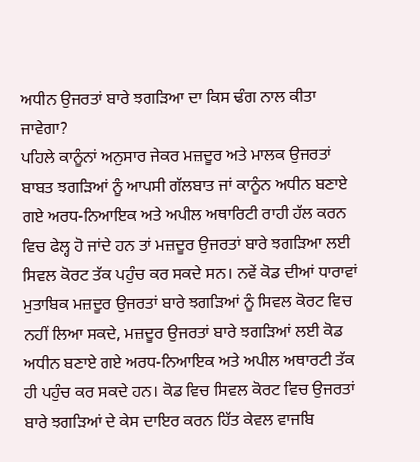ਅਧੀਨ ਉਜਰਤਾਂ ਬਾਰੇ ਝਗੜਿਆ ਦਾ ਕਿਸ ਢੰਗ ਨਾਲ ਕੀਤਾ ਜਾਵੇਗਾ?
ਪਹਿਲੇ ਕਾਨੂੰਨਾਂ ਅਨੁਸਾਰ ਜੇਕਰ ਮਜ਼ਦੂਰ ਅਤੇ ਮਾਲਕ ਉਜਰਤਾਂ ਬਾਬਤ ਝਗੜਿਆਂ ਨੂੰ ਆਪਸੀ ਗੱਲਬਾਤ ਜਾਂ ਕਾਨੂੰਨ ਅਧੀਨ ਬਣਾਏ ਗਏ ਅਰਧ-ਨਿਆਇਕ ਅਤੇ ਅਪੀਲ ਅਥਾਰਿਟੀ ਰਾਹੀ ਹੱਲ ਕਰਨ ਵਿਚ ਫੇਲ੍ਹ ਹੋ ਜਾਂਦੇ ਹਨ ਤਾਂ ਮਜ਼ਦੂਰ ਉਜਰਤਾਂ ਬਾਰੇ ਝਗੜਿਆ ਲਈ ਸਿਵਲ ਕੋਰਟ ਤੱਕ ਪਹੁੰਚ ਕਰ ਸਕਦੇ ਸਨ। ਨਵੇਂ ਕੋਡ ਦੀਆਂ ਧਾਰਾਵਾਂ ਮੁਤਾਬਿਕ ਮਜ਼ਦੂਰ ਉਜਰਤਾਂ ਬਾਰੇ ਝਗੜਿਆਂ ਨੂੰ ਸਿਵਲ ਕੋਰਟ ਵਿਚ ਨਹੀਂ ਲਿਆ ਸਕਦੇ, ਮਜ਼ਦੂਰ ਉਜਰਤਾਂ ਬਾਰੇ ਝਗੜਿਆਂ ਲਈ ਕੋਡ ਅਧੀਨ ਬਣਾਏ ਗਏ ਅਰਧ-ਨਿਆਇਕ ਅਤੇ ਅਪੀਲ ਅਥਾਰਟੀ ਤੱਕ ਹੀ ਪਹੁੰਚ ਕਰ ਸਕਦੇ ਹਨ। ਕੋਡ ਵਿਚ ਸਿਵਲ ਕੋਰਟ ਵਿਚ ਉਜਰਤਾਂ ਬਾਰੇ ਝਗੜਿਆਂ ਦੇ ਕੇਸ ਦਾਇਰ ਕਰਨ ਹਿੱਤ ਕੇਵਲ ਵਾਜਬਿ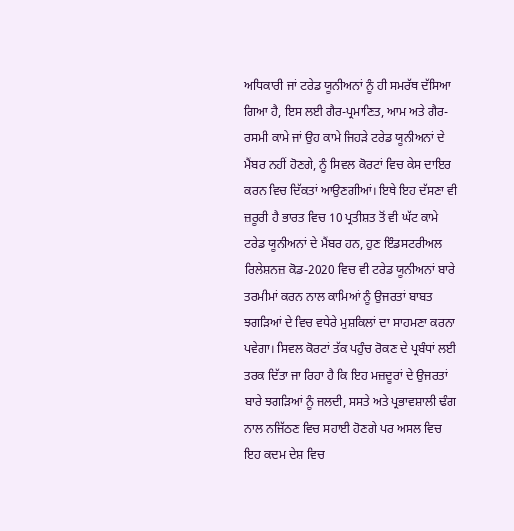ਅਧਿਕਾਰੀ ਜਾਂ ਟਰੇਡ ਯੂਨੀਅਨਾਂ ਨੂੰ ਹੀ ਸਮਰੱਥ ਦੱਸਿਆ ਗਿਆ ਹੈ, ਇਸ ਲਈ ਗੈਰ-ਪ੍ਰਮਾਣਿਤ, ਆਮ ਅਤੇ ਗੈਰ-ਰਸਮੀ ਕਾਮੇ ਜਾਂ ਉਹ ਕਾਮੇ ਜਿਹੜੇ ਟਰੇਡ ਯੂਨੀਅਨਾਂ ਦੇ ਮੈਂਬਰ ਨਹੀਂ ਹੋਣਗੇ, ਨੂੰ ਸਿਵਲ ਕੋਰਟਾਂ ਵਿਚ ਕੇਸ ਦਾਇਰ ਕਰਨ ਵਿਚ ਦਿੱਕਤਾਂ ਆਉਣਗੀਆਂ। ਇਥੇ ਇਹ ਦੱਸਣਾ ਵੀ ਜ਼ਰੂਰੀ ਹੈ ਭਾਰਤ ਵਿਚ 10 ਪ੍ਰਤੀਸ਼ਤ ਤੋਂ ਵੀ ਘੱਟ ਕਾਮੇ ਟਰੇਡ ਯੂਨੀਅਨਾਂ ਦੇ ਮੈਂਬਰ ਹਨ, ਹੁਣ ਇੰਡਸਟਰੀਅਲ ਰਿਲੇਸ਼ਨਜ਼ ਕੋਡ-2020 ਵਿਚ ਵੀ ਟਰੇਡ ਯੂਨੀਅਨਾਂ ਬਾਰੇ ਤਰਮੀਮਾਂ ਕਰਨ ਨਾਲ ਕਾਮਿਆਂ ਨੂੰ ਉਜਰਤਾਂ ਬਾਬਤ ਝਗੜਿਆਂ ਦੇ ਵਿਚ ਵਧੇਰੇ ਮੁਸ਼ਕਿਲਾਂ ਦਾ ਸਾਹਮਣਾ ਕਰਨਾ ਪਵੇਗਾ। ਸਿਵਲ ਕੋਰਟਾਂ ਤੱਕ ਪਹੁੰਚ ਰੋਕਣ ਦੇ ਪ੍ਰਬੰਧਾਂ ਲਈ ਤਰਕ ਦਿੱਤਾ ਜਾ ਰਿਹਾ ਹੈ ਕਿ ਇਹ ਮਜ਼ਦੂਰਾਂ ਦੇ ਉਜਰਤਾਂ ਬਾਰੇ ਝਗੜਿਆਂ ਨੂੰ ਜਲਦੀ, ਸਸਤੇ ਅਤੇ ਪ੍ਰਭਾਵਸ਼ਾਲੀ ਢੰਗ ਨਾਲ ਨਜਿੱਠਣ ਵਿਚ ਸਹਾਈ ਹੋਣਗੇ ਪਰ ਅਸਲ ਵਿਚ ਇਹ ਕਦਮ ਦੇਸ਼ ਵਿਚ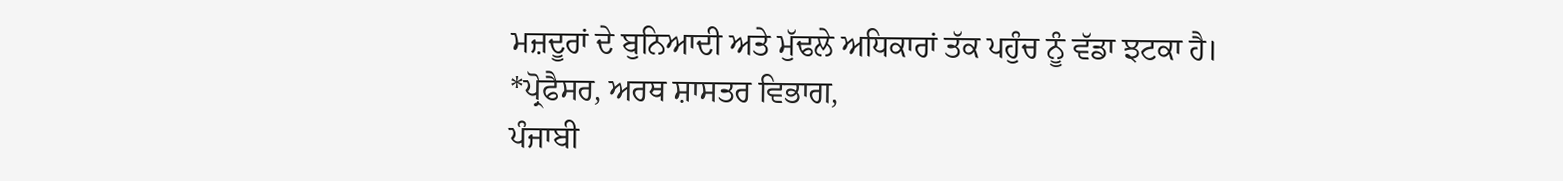ਮਜ਼ਦੂਰਾਂ ਦੇ ਬੁਨਿਆਦੀ ਅਤੇ ਮੁੱਢਲੇ ਅਧਿਕਾਰਾਂ ਤੱਕ ਪਹੁੰਚ ਨੂੰ ਵੱਡਾ ਝਟਕਾ ਹੈ।
*ਪ੍ਰੋਫੈਸਰ, ਅਰਥ ਸ਼ਾਸਤਰ ਵਿਭਾਗ,
ਪੰਜਾਬੀ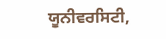ਯੂਨੀਵਰਸਿਟੀ,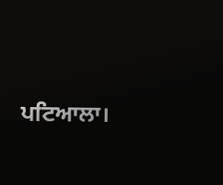ਪਟਿਆਲਾ।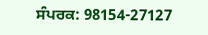ਸੰਪਰਕ: 98154-27127